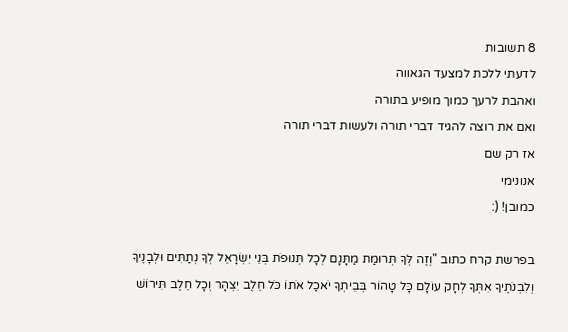8 תשובות
לדעתי ללכת למצעד הגאווה
ואהבת לרעך כמוך מופיע בתורה
ואם את רוצה להגיד דברי תורה ולעשות דברי תורה
אז רק שם
אנונימי
כמובן! (:

בפרשת קרח כתוב "וְזֶה לְּךָ תְּרוּמַת מַתָּנָם לְכָל תְּנוּפֹת בְּנֵי יִשְׂרָאֵל לְךָ נְתַתִּים וּלְבָנֶיךָ וְלִבְנֹתֶיךָ אִתְּךָ לְחָק עוֹלָם כָּל טָהוֹר בְּבֵיתְךָ יֹאכַל אֹתוֹ כֹּל חֵלֶב יִצְהָר וְכָל חֵלֶב תִּירוֹשׁ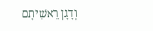וְדָגָן רֵאשִׁיתָם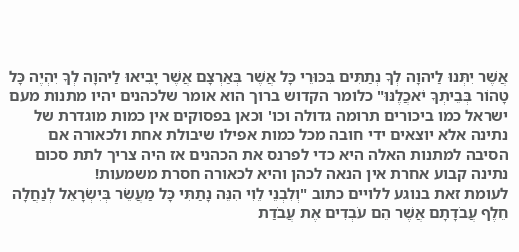אֲשֶׁר יִתְּנוּ לַיהוָה לְךָ נְתַתִּים בִּכּוּרֵי כָּל אֲשֶׁר בְּאַרְצָם אֲשֶׁר יָבִיאוּ לַיהוָה לְךָ יִהְיֶה כָּל טָהוֹר בְּבֵיתְךָ יֹאכֲלֶנּוּ" כלומר הקדוש ברוך הוא אומר שלכהנים יהיו מתנות מעם ישראל כמו ביכורים תרומה גדולה וכו' וכאן בפסוקים אין כמות מוגדרת של נתינה אלא יוצאים ידי חובה מכל כמות אפילו שיבולת אחת ולכאורה אם הסיבה למתנות האלה היא כדי לפרנס את הכהנים אז היה צריך לתת סכום נתינה קבוע אחרת אין הנאה לכהן והיא לכאורה חסרת משמעות!
לעומת זאת בנוגע ללויים כתוב "וְלִבְנֵי לֵוִי הִנֵּה נָתַתִּי כָּל מַעֲשֵׂר בְּיִשְׂרָאֵל לְנַחֲלָה חֵלֶף עֲבֹדָתָם אֲשֶׁר הֵם עֹבְדִים אֶת עֲבֹדַת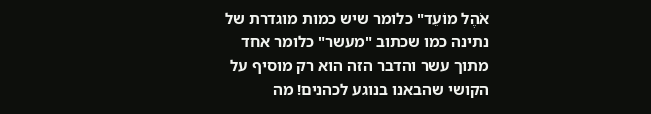אֹהֶל מוֹעֵד" כלומר שיש כמות מוגדרת של נתינה כמו שכתוב "מעשר" כלומר אחד מתוך עשר והדבר הזה הוא רק מוסיף על הקושי שהבאנו בנוגע לכהנים! מה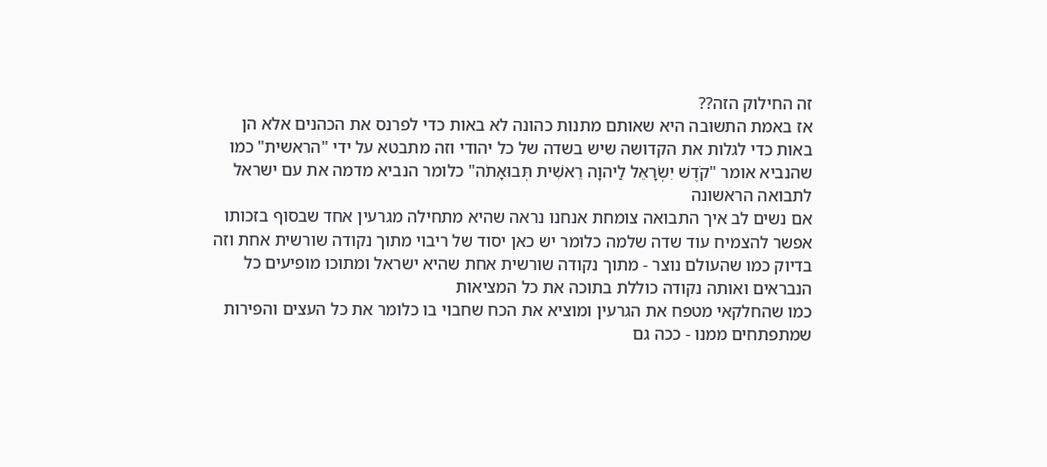זה החילוק הזה??
אז באמת התשובה היא שאותם מתנות כהונה לא באות כדי לפרנס את הכהנים אלא הן באות כדי לגלות את הקדושה שיש בשדה של כל יהודי וזה מתבטא על ידי "הראשית" כמו שהנביא אומר "קֹדֶשׁ יִשְׂרָאֵל לַיהוָה רֵאשִׁית תְּבוּאָתֹה" כלומר הנביא מדמה את עם ישראל לתבואה הראשונה
אם נשים לב איך התבואה צומחת אנחנו נראה שהיא מתחילה מגרעין אחד שבסוף בזכותו אפשר להצמיח עוד שדה שלמה כלומר יש כאן יסוד של ריבוי מתוך נקודה שורשית אחת וזה בדיוק כמו שהעולם נוצר - מתוך נקודה שורשית אחת שהיא ישראל ומתוכו מופיעים כל הנבראים ואותה נקודה כוללת בתוכה את כל המציאות
כמו שהחלקאי מטפח את הגרעין ומוציא את הכח שחבוי בו כלומר את כל העצים והפירות שמתפתחים ממנו - ככה גם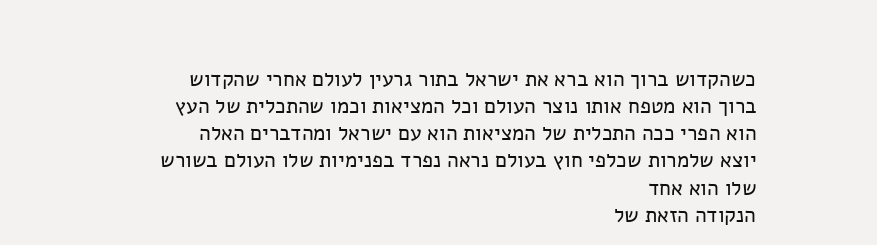כשהקדוש ברוך הוא ברא את ישראל בתור גרעין לעולם אחרי שהקדוש ברוך הוא מטפח אותו נוצר העולם וכל המציאות וכמו שהתכלית של העץ הוא הפרי ככה התכלית של המציאות הוא עם ישראל ומהדברים האלה יוצא שלמרות שכלפי חוץ בעולם נראה נפרד בפנימיות שלו העולם בשורש שלו הוא אחד
הנקודה הזאת של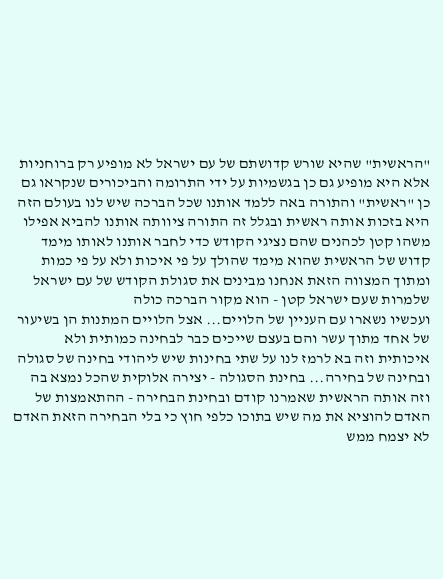"הראשית" שהיא שורש קדושתם של עם ישראל לא מופיע רק ברוחניות אלא היא מופיע גם כן בגשמיות על ידי התרומה והביכורים שנקראו גם כן "ראשית" והתורה באה ללמד אותנו שכל הברכה שיש לנו בעולם הזה היא בזכות אותה ראשית ובגלל זה התורה ציוותה אותנו להביא אפילו משהו קטן לכהנים שהם נציגי הקודש כדי לחבר אותנו לאותו מימד קדוש של הראשית שהוא מימד שהולך על פי איכות ולא על פי כמות ומתוך המצווה הזאת אנחנו מבינים את סגולת הקודש של עם ישראל שלמרות שעם ישראל קטן - הוא מקור הברכה כולה
ועכשיו נשארו עם העניין של הלויים... אצל הלויים המתנות הן בשיעור של אחד מתוך עשר והם בעצם שייכים כבר לבחינה כמותית ולא איכותית וזה בא לרמז לנו על שתי בחינות שיש ליהודי בחינה של סגולה ובחינה של בחירה... בחינת הסגולה - יצירה אלוקית שהכל נמצא בה וזה אותה הראשית שאמרנו קודם ובחינת הבחירה - ההתאמצות של האדם להוציא את מה שיש בתוכו כלפי חוץ כי בלי הבחירה הזאת האדם לא יצמח ממש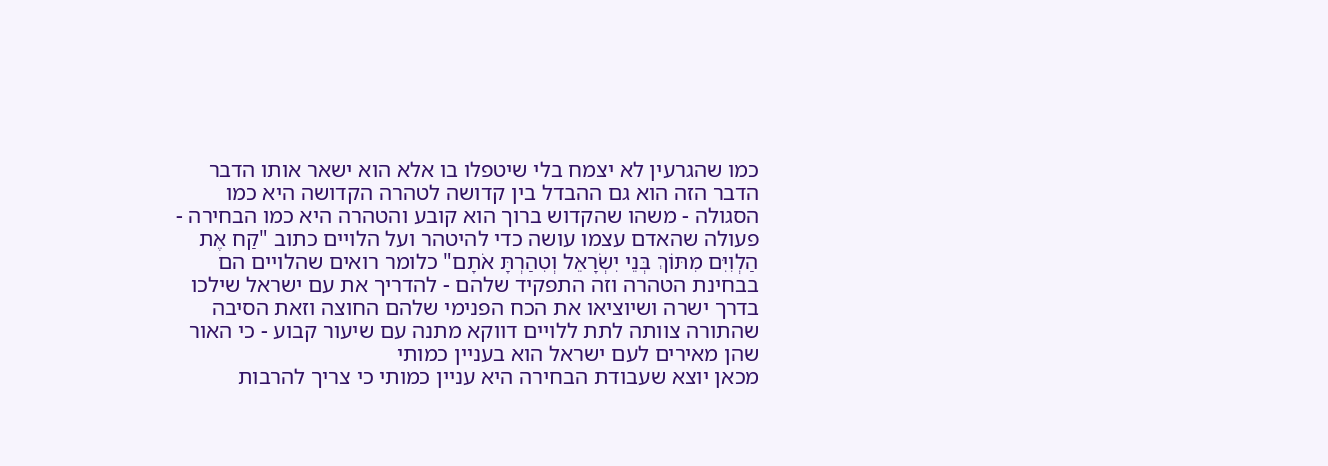כמו שהגרעין לא יצמח בלי שיטפלו בו אלא הוא ישאר אותו הדבר
הדבר הזה הוא גם ההבדל בין קדושה לטהרה הקדושה היא כמו הסגולה - משהו שהקדוש ברוך הוא קובע והטהרה היא כמו הבחירה - פעולה שהאדם עצמו עושה כדי להיטהר ועל הלויים כתוב "קַח אֶת הַלְוִיִּם מִתּוֹךְ בְּנֵי יִשְׂרָאֵל וְטִהַרְתָּ אֹתָם" כלומר רואים שהלויים הם בבחינת הטהרה וזה התפקיד שלהם - להדריך את עם ישראל שילכו בדרך ישרה ושיוציאו את הכח הפנימי שלהם החוצה וזאת הסיבה שהתורה צוותה לתת ללויים דווקא מתנה עם שיעור קבוע - כי האור שהן מאירים לעם ישראל הוא בעניין כמותי
מכאן יוצא שעבודת הבחירה היא עניין כמותי כי צריך להרבות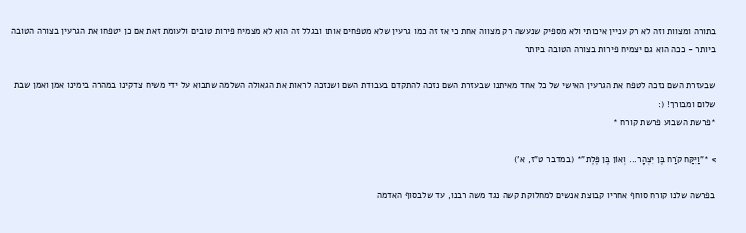בתורה ומצוות וזה לא רק עניין איכותי ולא מספיק שנעשה רק מצווה אחת כי אז זה כמו גרעין שלא מטפחים אותו ובגלל זה הוא לא מצמיח פירות טובים ולעומת זאת אם כן יטפחו את הגרעין בצורה הטובה ביותר - ככה הוא גם יצמיח פירות בצורה הטובה ביותר

שבעזרת השם נזכה לטפח את הגרעין האישי של כל אחד מאיתנו שבעזרת השם נזכה להתקדם בעבודת השם ושנזכה לראות את הגאולה השלמה שתבוא על ידי משיח צדקינו במהרה בימינו אמן ואמן שבת שלום ומבורך! (:
*פרשת השבוע פרשת קורח *

> *"וַיִּקַּח קֹרַח בֶּן יִצְהָר... וְאוֹן בֶּן פֶּלֶת"* (במדבר ט"ז, א')

בפרשה שלנו קורח סוחף אחריו קבוצת אנשים למחלוקת קשה נגד משה רבנו, עד שלבסוף האדמה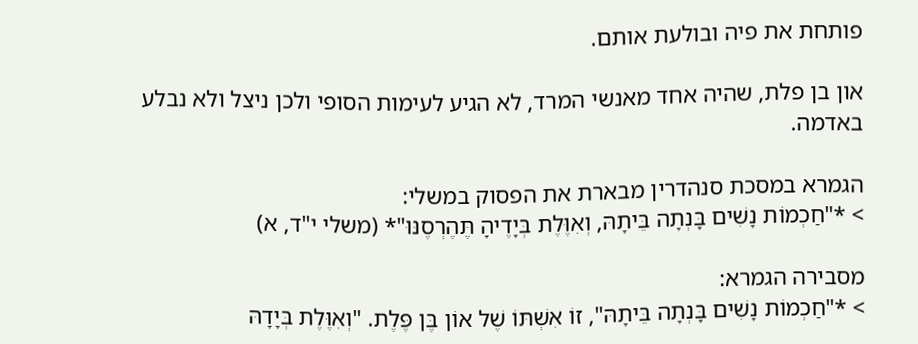פותחת את פיה ובולעת אותם.

און בן פלת, שהיה אחד מאנשי המרד, לא הגיע לעימות הסופי ולכן ניצל ולא נבלע באדמה.

הגמרא במסכת סנהדרין מבארת את הפסוק במשלי:
> *"חַכְמוֹת נָשִׁים בָּנְתָה בֵּיתָהּ, וְאִוֶּלֶת בְּיָדֶיהָ תֶּהֶרְסֶנּוּ"* (משלי י"ד, א)

מסבירה הגמרא:
> *"חַכְמוֹת נָשִׁים בָּנְתָה בֵּיתָהּ", זוֹ אִשְׁתּוֹ שֶׁל אוֹן בֶּן פֶּלֶת. "וְאִוֶּלֶת בְּיָדָהּ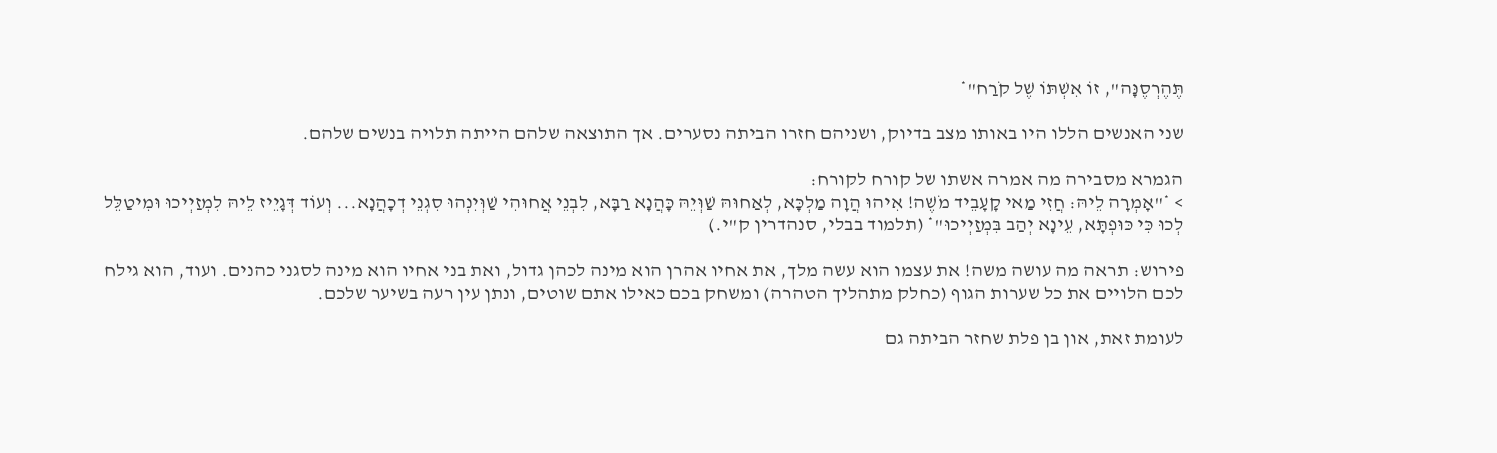תֶּהֶרְסֶנָּה", זוֹ אִשְׁתּוֹ שֶׁל קֹרַח"*

שני האנשים הללו היו באותו מצב בדיוק, ושניהם חזרו הביתה נסערים. אך התוצאה שלהם הייתה תלויה בנשים שלהם.

הגמרא מסבירה מה אמרה אשתו של קורח לקורח:
> *"אָמְרָה לֵיהּ: חֲזִי מַאי קָעָבֵיד מֹשֶׁה! אִיהוּ הֲוָה מַלְכָּא, לְאַחוּהּ שַׁוְּיֵהּ כָּהֲנָא רַבָּא, לִבְנֵי אֲחוּהִי שַׁוְּיִנְהוּ סִגְנֵי דְכָהֲנָא... וְעוֹד דְּגָיֵיז לֵיהּ לִמְזַיְיכוּ וּמִיטַלֵּל לְכוּ כִּי כּוּפְתָּא, עֵינָא יְהַב בִּמְזַיְיכוּ"* (תלמוד בבלי, סנהדרין ק"י.)

פירוש: תראה מה עושה משה! את עצמו הוא עשה מלך, את אחיו אהרן הוא מינה לכהן גדול, ואת בני אחיו הוא מינה לסגני כהנים. ועוד, הוא גילח לכם הלויים את כל שערות הגוף (כחלק מתהליך הטהרה) ומשחק בכם כאילו אתם שוטים, ונתן עין רעה בשיער שלכם.

לעומת זאת, און בן פלת שחזר הביתה גם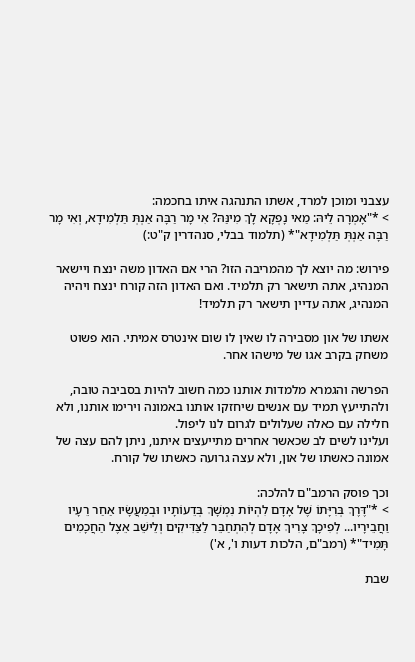עצבני ומוכן למרד, אשתו התנהגה איתו בחכמה:
> *"אָמְרָה לֵיהּ: מַאי נָפְקָא לָךְ מִינַּהּ? אִי מָר רַבָּה אַנְתְּ תַּלְמִידָא, וְאִי מָר רַבָּה אַנְתְּ תַּלְמִידָא"* (תלמוד בבלי, סנהדרין ק"ט:)

פירוש: מה יוצא לך מהמריבה הזו? הרי אם האדון משה ינצח ויישאר המנהיג, אתה תישאר רק תלמיד. ואם האדון הזה קורח ינצח ויהיה המנהיג, אתה עדיין תישאר רק תלמיד!

אשתו של און מסבירה לו שאין לו שום אינטרס אמיתי. הוא פשוט משחק בקרב אגו של מישהו אחר.

הפרשה והגמרא מלמדות אותנו כמה חשוב להיות בסביבה טובה, ולהתייעץ תמיד עם אנשים שיחזקו אותנו באמונה וירימו אותנו, ולא חלילה עם כאלה שעלולים לגרום לנו ליפול.
ועלינו לשים לב שכאשר אחרים מתייעצים איתנו, ניתן להם עצה של אמונה כאשתו של און, ולא עצה גרועה כאשתו של קורח.

וכך פוסק הרמב"ם להלכה:
> *"דֶּרֶךְ בְּרִיָּתוֹ שֶׁל אָדָם לִהְיוֹת נִמְשָׁךְ בְּדֵעוֹתָיו וּבְמַעֲשָׂיו אַחַר רֵעָיו וַחֲבֵירָיו... לְפִיכָךְ צָרִיךְ אָדָם לְהִתְחַבֵּר לַצַּדִּיקִים וְלֵישֵׁב אֵצֶל הַחֲכָמִים תָּמִיד"* (רמב"ם, הלכות דעות ו', א')

שבת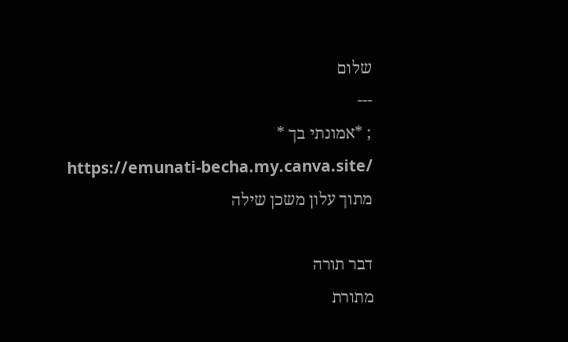שלום
---
; *אמונתי בך *
https://emunati-becha.my.canva.site/
מתוך עלון משכן שילה

דבר תורה
מתורת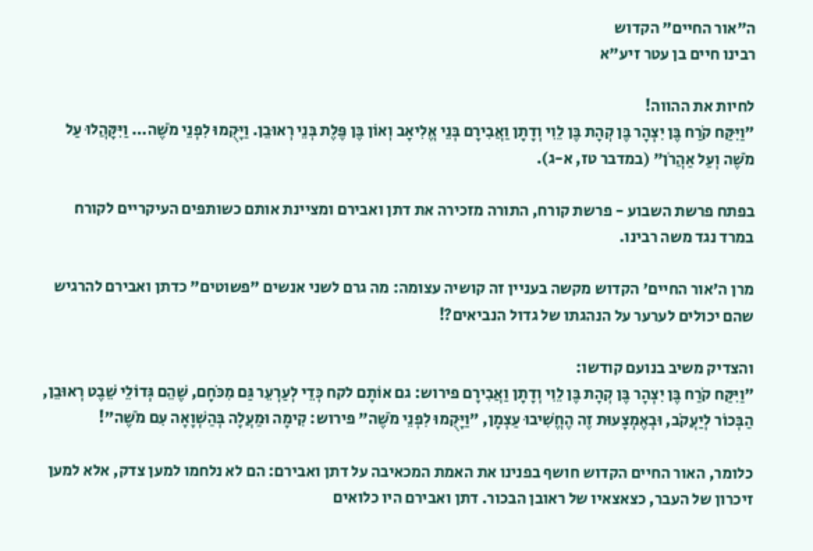ה"אור החיים" הקדוש
רבינו חיים בן עטר זיע"א

לחיות את ההווה!
"וַיִּקַּח קֹרַח בֶּן יִצְהָר בֶּן קְהָת בֶּן לֵוִי וְדָתָן וַאֲבִירָם בְּנֵי אֱלִיאָב וְאוֹן בֶּן פֶּלֶת בְּנֵי רְאוּבֵן. וַיָּקֻמוּ לִפְנֵי מֹשֶׁה... וַיִּקָּהֲלוּ עַל מֹשֶׁה וְעַל אַהֲרֹן" (במדבר טז, א-ג).

בפתח פרשת השבוע - פרשת קורח, התורה מזכירה את דתן ואבירם ומציינת אותם כשותפים העיקריים לקורח במרד נגד משה רבינו.

מרן ה'אור החיים' הקדוש מקשה בעניין זה קושיה עצומה: מה גרם לשני אנשים "פשוטים" כדתן ואבירם להרגיש שהם יכולים לערער על הנהגתו של גדול הנביאים?!

והצדיק משיב בנועם קודשו:
"וַיִּקַּח קֹרַח בֶּן יִצְהָר בֶּן קְהָת בֶּן לֵוִי וְדָתָן וַאֲבִירָם פירוש: גם אוֹתָם לקח כְּדֵי לְעַרְעֵר גַּם מִכֹּחָם, שֶׁהֵם גְּדוֹלֵי שֵׁבֶט רְאוּבֵן, הַבְּכוֹר לְיַעֲקֹב, וּבְאֶמְצָעוּת זֶה הֶחֱשִׁיבוּ עַצְמָן, "וַיָּקֻמוּ לִפְנֵי מֹשֶׁה" פירוש: קִימָה וּמַעֲלָה בְּהַשְׁוָאָה עִם מֹשֶׁה"!

כלומר, האור החיים הקדוש חושף בפנינו את האמת המכאיבה על דתן ואבירם: הם לא נלחמו למען צדק, אלא למען זיכרון של העבר, כצאצאיו של ראובן הבכור. דתן ואבירם היו כלואים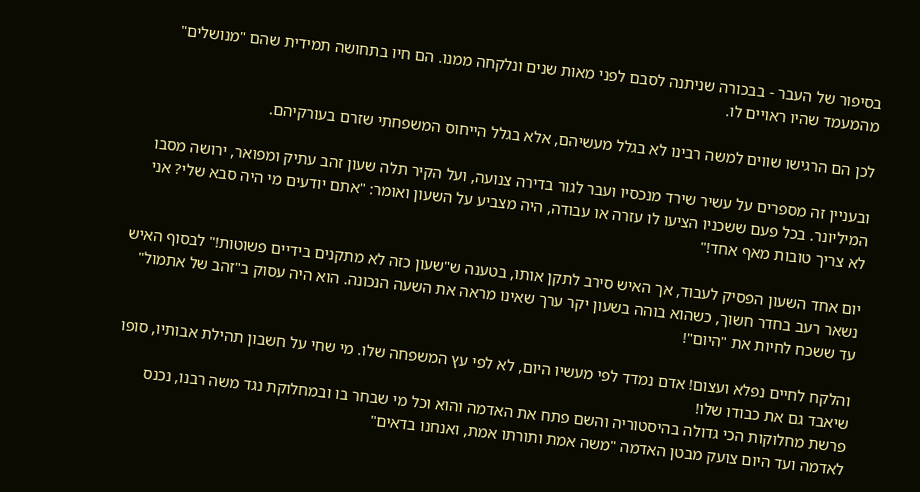בסיפור של העבר - בבכורה שניתנה לסבם לפני מאות שנים ונלקחה ממנו. הם חיו בתחושה תמידית שהם "מנושלים" מהמעמד שהיו ראויים לו.

לכן הם הרגישו שווים למשה רבינו לא בגלל מעשיהם, אלא בגלל הייחוס המשפחתי שזרם בעורקיהם.

ובעניין זה מספרים על עשיר שירד מנכסיו ועבר לגור בדירה צנועה, ועל הקיר תלה שעון זהב עתיק ומפואר, ירושה מסבו המיליונר. בכל פעם ששכניו הציעו לו עזרה או עבודה, היה מצביע על השעון ואומר: "אתם יודעים מי היה סבא שלי? אני לא צריך טובות מאף אחד!"

יום אחד השעון הפסיק לעבוד, אך האיש סירב לתקן אותו, בטענה ש"שעון כזה לא מתקנים בידיים פשוטות!" לבסוף האיש נשאר רעב בחדר חשוך, כשהוא בוהה בשעון יקר ערך שאינו מראה את השעה הנכונה. הוא היה עסוק ב"זהב של אתמול" עד ששכח לחיות את "היום"!

והלקח לחיים נפלא ועצום! אדם נמדד לפי מעשיו היום, לא לפי עץ המשפחה שלו. מי שחי על חשבון תהילת אבותיו, סופו שיאבד גם את כבודו שלו!
פרשת מחלוקות הכי גדולה בהיסטוריה והשם פתח את האדמה והוא וכל מי שבחר בו ובמחלוקת נגד משה רבנו, נכנס לאדמה ועד היום צועק מבטן האדמה "משה אמת ותורתו אמת, ואנחנו בדאים"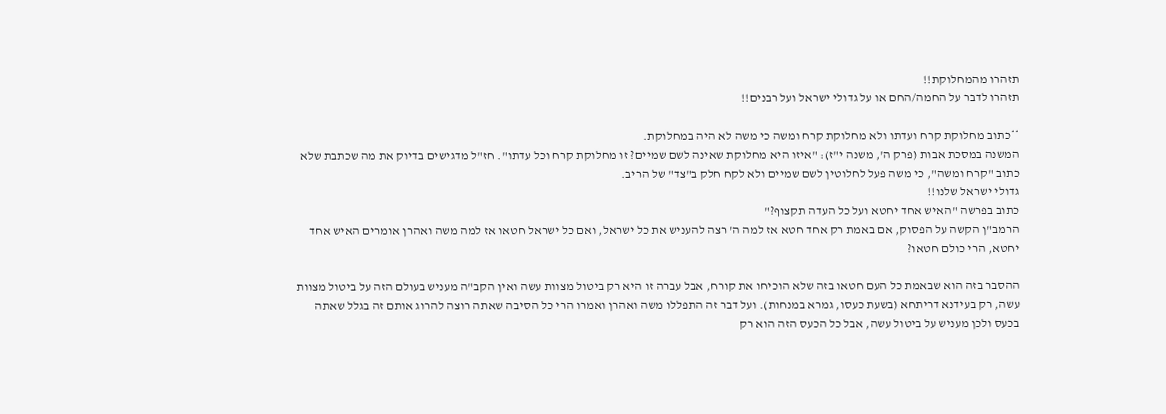תזהרו מהמחלוקת!!
תזהרו לדבר על החמה/החם או על גדולי ישראל ועל רבנים!!

**כתוב מחלוקת קרח ועדתו ולא מחלוקת קרח ומשה כי משה לא היה במחלוקת.
המשנה במסכת אבות (פרק ה', משנה י"ז): "איזו היא מחלוקת שאינה לשם שמיים? זו מחלוקת קרח וכל עדתו". חז"ל מדגישים בדיוק את מה שכתבת שלא כתוב "קרח ומשה", כי משה פעל לחלוטין לשם שמיים ולא לקח חלק ב"צד" של הריב.
גדולי ישראל שלנו!!
כתוב בפרשה "האיש אחד יחטא ועל כל העדה תקצוף?"
הרמב"ן הקשה על הפסוק, אם באמת רק אחד חטא אז למה ה' רצה להעניש את כל ישראל, ואם כל ישראל חטאו אז למה משה ואהרן אומרים האיש אחד יחטא, הרי כולם חטאו?

ההסבר בזה הוא שבאמת כל העם חטאו בזה שלא הוכיחו את קורח, אבל עברה זו היא רק ביטול מצוות עשה ואין הקב"ה מעניש בעולם הזה על ביטול מצוות עשה, רק בעידנא דריתחא (בשעת כעסו, גמרא במנחות). ועל דבר זה התפללו משה ואהרן ואמרו הרי כל הסיבה שאתה רוצה להרוג אותם זה בגלל שאתה בכעס ולכן מעניש על ביטול עשה, אבל כל הכעס הזה הוא רק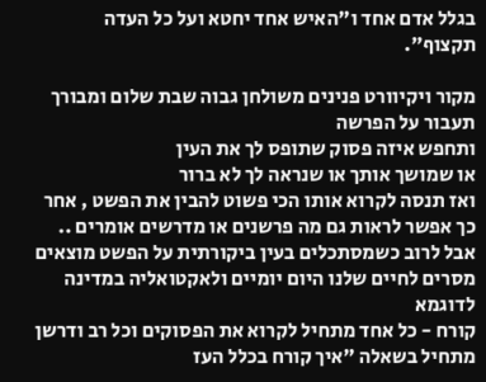בגלל אדם אחד ו"האיש אחד יחטא ועל כל העדה תקצוף".

מקור ויקיוורט פנינים משולחן גבוה שבת שלום ומבורך
תעבור על הפרשה
ותחפש איזה פסוק שתופס לך את העין
או שמושך אותך או שנראה לך לא ברור
ואז תנסה לקרוא אותו הכי פשוט להבין את הפשט , אחר כך אפשר לראות גם מה פרשנים או מדרשים אומרים .. אבל לרוב כשמסתכלים בעין ביקורתית על הפשט מוצאים מסרים לחיים שלנו היום יומיים ולאקטואליה במדינה
לדוגמא
קורח - כל אחד מתחיל לקרוא את הפסוקים וכל רב ודרשן מתחיל בשאלה "איך קורח בכלל העז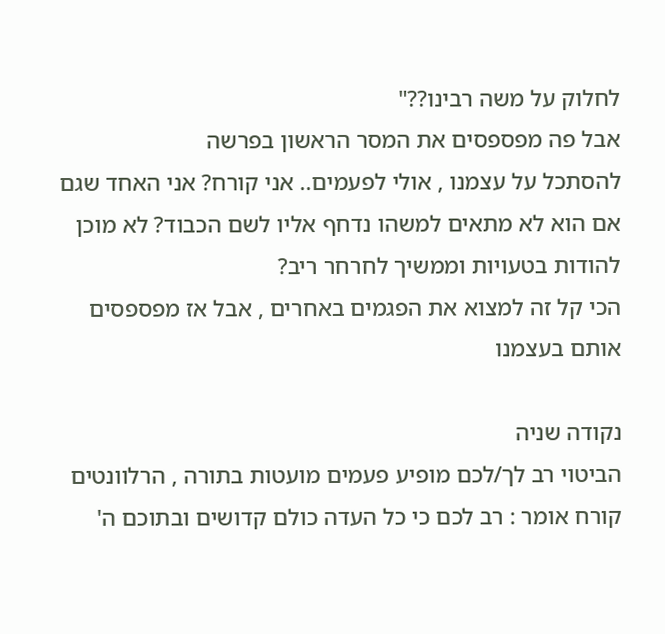לחלוק על משה רבינו??"
אבל פה מפספסים את המסר הראשון בפרשה
להסתכל על עצמנו , אולי לפעמים.. אני קורח? אני האחד שגם אם הוא לא מתאים למשהו נדחף אליו לשם הכבוד? לא מוכן להודות בטעויות וממשיך לחרחר ריב?
הכי קל זה למצוא את הפגמים באחרים , אבל אז מפספסים אותם בעצמנו

נקודה שניה
הביטוי רב לך/לכם מופיע פעמים מועטות בתורה , הרלוונטים
קורח אומר : רב לכם כי כל העדה כולם קדושים ובתוכם ה'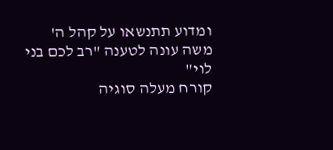ומדוע תתנשאו על קהל ה'
משה עונה לטענה "רב לכם בני לוי"
קורח מעלה סוגיה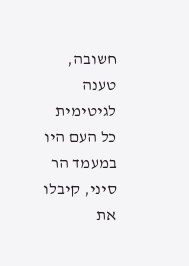חשובה, טענה לגיטימית
כל העם היו במעמד הר סיני, קיבלו את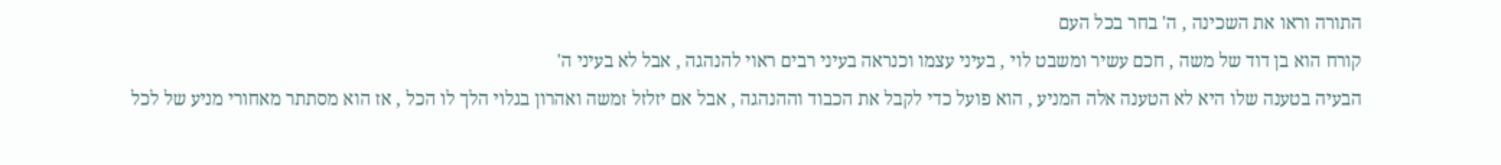התורה וראו את השכינה , ה' בחר בכל העם
קורח הוא בן דוד של משה , חכם עשיר ומשבט לוי , בעיני עצמו וכנראה בעיני רבים ראוי להנהגה , אבל לא בעיני ה'
הבעיה בטענה שלו היא לא הטענה אלה המניע , הוא פועל כדי לקבל את הכבוד וההנהגה , אבל אם יזלזל זמשה ואהרון בגלוי הלך לו הכל , אז הוא מסתתר מאחורי מניע של לכל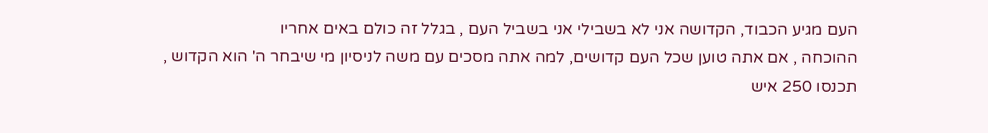העם מגיע הכבוד, הקדושה אני לא בשבילי אני בשביל העם , בגלל זה כולם באים אחריו
ההוכחה , אם אתה טוען שכל העם קדושים, למה אתה מסכים עם משה לניסיון מי שיבחר ה' הוא הקדוש , תכנסו 250 איש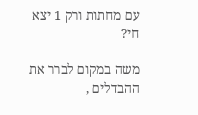עם מחתות ורק 1 יצא חי?

משה במקום לברר את ההבדלים ,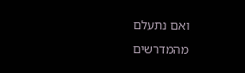ואם נתעלם מהמדרשים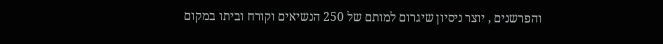והפרשנים , יוצר ניסיון שיגרום למותם של 250 הנשיאים וקורח וביתו במקום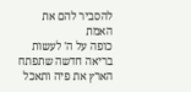להסביר להם את האמת
כופה על ה' לעשות בריאה חדשה שתפתח הארץ את פיה ותאכל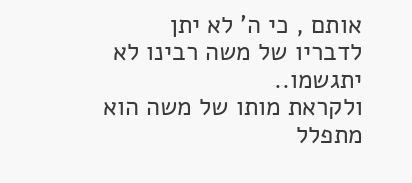אותם , כי ה' לא יתן לדבריו של משה רבינו לא יתגשמו..
ולקראת מותו של משה הוא מתפלל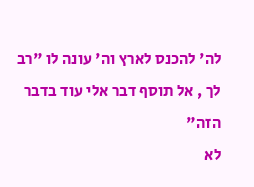לה' להכנס לארץ וה' עונה לו "רב לך , אל תוסף דבר אלי עוד בדבר הזה"
לא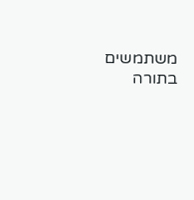משתמשים בתורה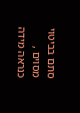סתם בביטוי מסוים , כנראה מידה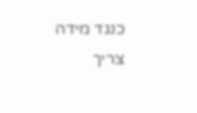כנגד מידה
צריך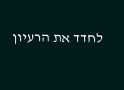לחדד את הרעיון